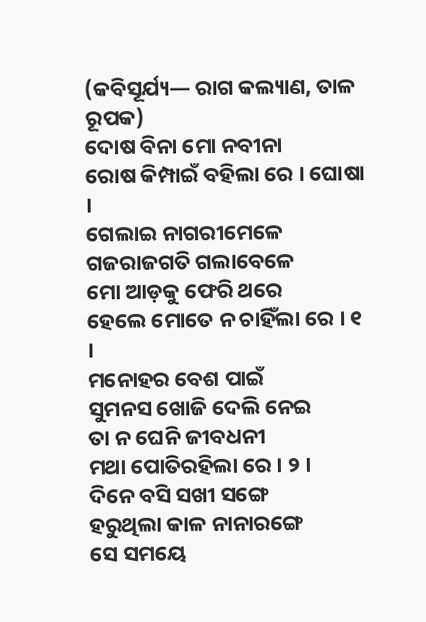(କବିସୂର୍ଯ୍ୟ— ରାଗ କଲ୍ୟାଣ, ତାଳ ରୂପକ)
ଦୋଷ ବିନା ମୋ ନବୀନା
ରୋଷ କିମ୍ପାଇଁ ବହିଲା ରେ । ଘୋଷା ।
ଗେଲାଇ ନାଗରୀମେଳେ
ଗଜରାଜଗତି ଗଲାବେଳେ
ମୋ ଆଡ଼କୁ ଫେରି ଥରେ
ହେଲେ ମୋତେ ନ ଚାହିଁଲା ରେ । ୧ ।
ମନୋହର ବେଶ ପାଇଁ
ସୁମନସ ଖୋଜି ଦେଲି ନେଇ
ତା ନ ଘେନି ଜୀବଧନୀ
ମଥା ପୋତିରହିଲା ରେ । ୨ ।
ଦିନେ ବସି ସଖୀ ସଙ୍ଗେ
ହରୁଥିଲା କାଳ ନାନାରଙ୍ଗେ
ସେ ସମୟେ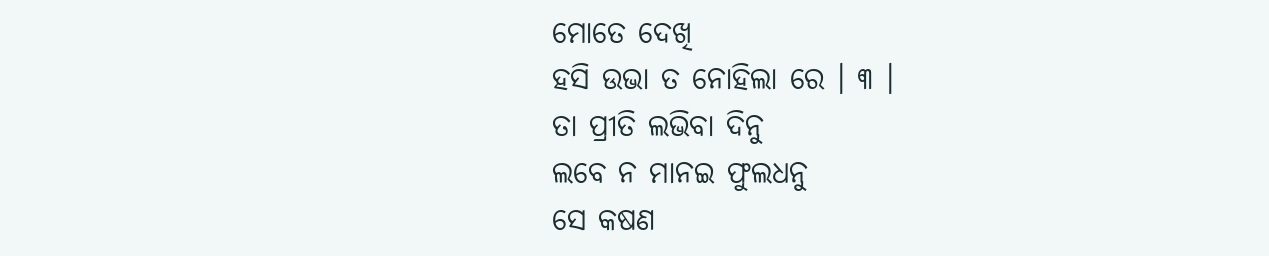ମୋତେ ଦେଖି
ହସି ଉଭା ତ ନୋହିଲା ରେ । ୩ ।
ତା ପ୍ରୀତି ଲଭିବା ଦିନୁ
ଲବେ ନ ମାନଇ ଫୁଲଧନୁ
ସେ କଷଣ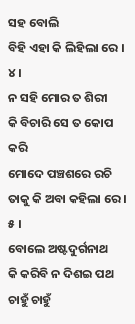ସହ ବୋଲି
ବିହି ଏହା କି ଲିହିଲା ରେ । ୪ ।
ନ ସହି ମୋର ତ ଶିରୀ
କି ବିଚାରି ସେ ତ କୋପ କରି
ମୋଦେ ପଞ୍ଚଶରେ ରଚି
ତାକୁ କି ଅବା କହିଲା ରେ । ୫ ।
ବୋଲେ ଅଷ୍ଟଦୁର୍ଗନାଥ
କି କରିବି ନ ଦିଶଇ ପଥ
ଚାହୁଁ ଚାହୁଁ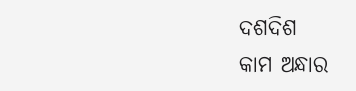ଦଶଦିଶ
କାମ ଅନ୍ଧାର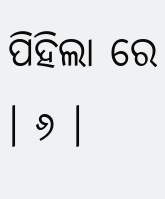ପିହିଲା ରେ । ୬ ।